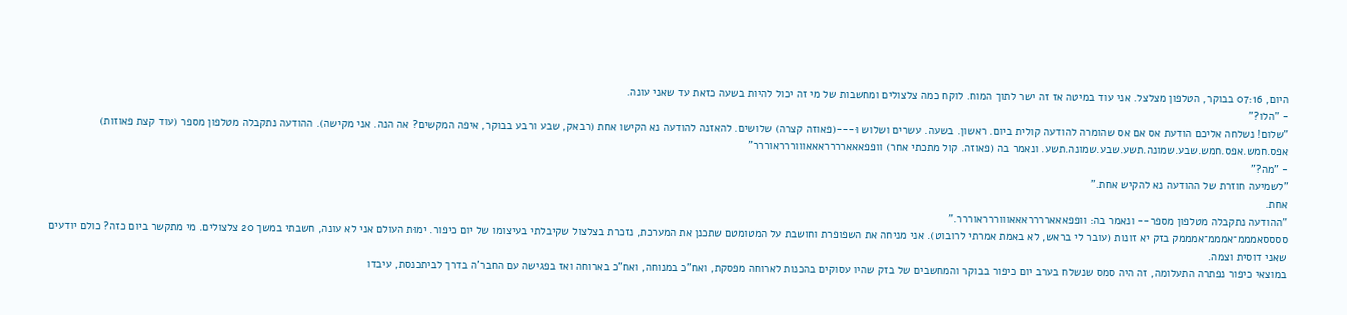היום, 07:16 בבוקר, הטלפון מצלצל. אני עוד במיטה אז זה ישר לתוך המוח. לוקח כמה צלצולים ומחשבות של מי זה יכול להיות בשעה כזאת עד שאני עונה.
- "הלו?"
"שלום! נשלחה אליכם הודעת אס אם אס שהומרה להודעה קולית ביום. ראשון. בשעה. עשרים ושלוש וּ---(פאוזה קצרה) שלושים. להאזנה להודעה נא הקישו אחת (רבאק, שבע ורבע בבוקר, איפה המקשים? אה הנה. אני מקישה). ההודעה נתקבלה מטלפון מספר (עוד קצת פאוזות) אפס.חמש.אפס.חמש.שבע.שמונה.תשע.שבע.שמונה.תשע. ונאמר בה (פאוזה. קול מתכתי אחר) וופפאאארררראאאוווררראוררר"
- "מה?"
"לשמיעה חוזרת של ההודעה נא להקיש אחת."
אחת.
"ההודעה נתקבלה מטלפון מספר-- ונאמר בה: וופפאאארררראאאוווררראוררר."
ססססאמממ־אמממ־אמממק בזק יא זונות (עובר לי בראש, לא באמת אמרתי לרובוט). אני מניחה את השפופרת וחושבת על המטומטם שתכנן את המערכת, נזכרת בצלצול שקיבלתי בעיצומו של יום כיפור. ימוּת העולם אני לא עונה, חשבתי במשך 20 צלצולים. מי מתקשר ביום כזה? כולם יודעים שאני דוסית וצמה.
במוצאי כיפור נפתרה התעלומה, זה היה סמס שנשלח בערב יום כיפור בבוקר והמחשבים של בזק שהיו עסוקים בהכנות לארוחה מפסקת, ואח"כ במנוחה, ואח"כ בארוחה ואז בפגישה עם החבר'ה בדרך לביתכנסת, עיבדו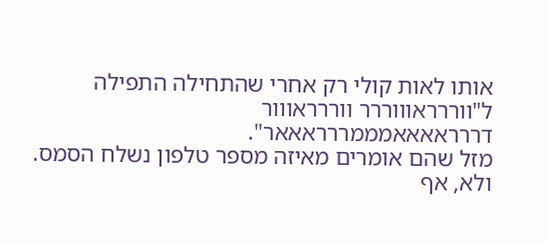אותו לאות קולי רק אחרי שהתחילה התפילה ל"ווררראוווררר ווררראווור דררראאאאמממררראאאר".
מזל שהם אומרים מאיזה מספר טלפון נשלח הסמס.
ולא, אף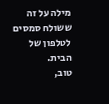מילה על זה ששולח סמסים לטלפון של הבית.
טוב,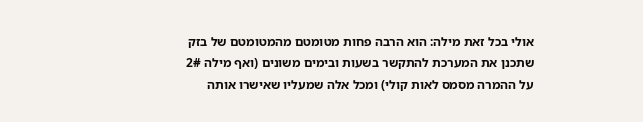אולי בכל זאת מילה: הוא הרבה פחות מטומטם מהמטומטם של בזק שתכנן את המערכת להתקשר בשעות ובימים משונים (ואף מילה 2# על ההמרה מסמס לאות קולי) ומכל אלה שמעליו שאישרו אותה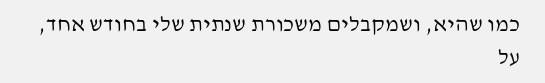כמו שהיא, ושמקבלים משכורת שנתית שלי בחודש אחד, על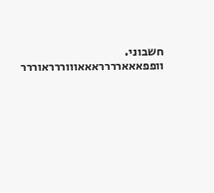חשבוני. וופפאאארררראאאוווררראוררר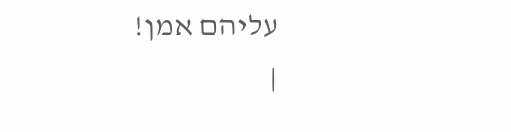עליהם אמן!
|